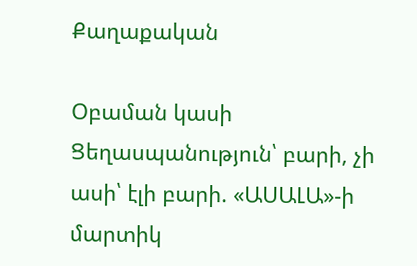Քաղաքական

Օբաման կասի Ցեղասպանություն՝ բարի, չի ասի՝ էլի բարի. «ԱՍԱԼԱ»-ի մարտիկ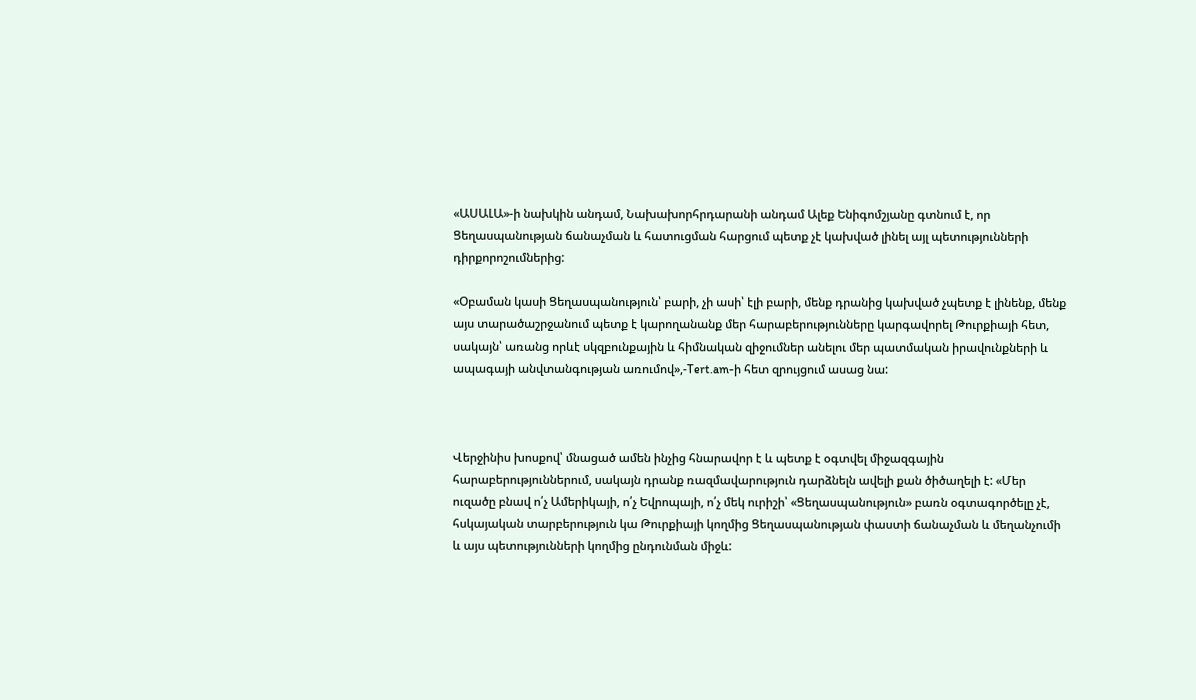«ԱՍԱԼԱ»-ի նախկին անդամ, Նախախորհրդարանի անդամ Ալեք Ենիգոմշյանը գտնում է, որ Ցեղասպանության ճանաչման և հատուցման հարցում պետք չէ կախված լինել այլ պետությունների դիրքորոշումներից:

«Օբաման կասի Ցեղասպանություն՝ բարի, չի ասի՝ էլի բարի, մենք դրանից կախված չպետք է լինենք, մենք այս տարածաշրջանում պետք է կարողանանք մեր հարաբերությունները կարգավորել Թուրքիայի հետ, սակայն՝ առանց որևէ սկզբունքային և հիմնական զիջումներ անելու մեր պատմական իրավունքների և ապագայի անվտանգության առումով»,-Tert.am-ի հետ զրույցում ասաց նա:



Վերջինիս խոսքով՝ մնացած ամեն ինչից հնարավոր է և պետք է օգտվել միջազգային հարաբերություններում, սակայն դրանք ռազմավարություն դարձնելն ավելի քան ծիծաղելի է: «Մեր ուզածը բնավ ո՛չ Ամերիկայի, ո՛չ Եվրոպայի, ո՛չ մեկ ուրիշի՝ «Ցեղասպանություն» բառն օգտագործելը չէ, հսկայական տարբերություն կա Թուրքիայի կողմից Ցեղասպանության փաստի ճանաչման և մեղանչումի և այս պետությունների կողմից ընդունման միջև: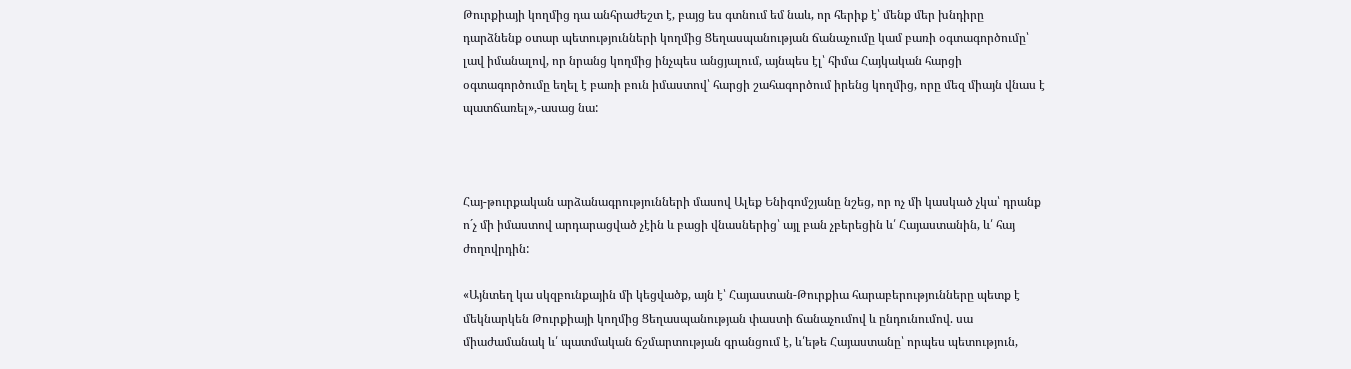Թուրքիայի կողմից դա անհրաժեշտ է, բայց ես գտնում եմ նաև, որ հերիք է՝ մենք մեր խնդիրը դարձնենք օտար պետությունների կողմից Ցեղասպանության ճանաչումը կամ բառի օգտագործումը՝ լավ իմանալով, որ նրանց կողմից ինչպես անցյալում, այնպես էլ՝ հիմա Հայկական հարցի օգտագործումը եղել է բառի բուն իմաստով՝ հարցի շահագործում իրենց կողմից, որը մեզ միայն վնաս է պատճառել»,-ասաց նա:



Հայ-թուրքական արձանագրությունների մասով Ալեք Ենիգոմշյանը նշեց, որ ոչ մի կասկած չկա՝ դրանք ո´չ մի իմաստով արդարացված չէին և բացի վնասներից՝ այլ բան չբերեցին և՛ Հայաստանին, և՛ հայ ժողովրդին:

«Այնտեղ կա սկզբունքային մի կեցվածք, այն է՝ Հայաստան-Թուրքիա հարաբերությունները պետք է մեկնարկեն Թուրքիայի կողմից Ցեղասպանության փաստի ճանաչումով և ընդունումով. սա միաժամանակ և՛ պատմական ճշմարտության գրանցում է, և՛եթե Հայաստանը՝ որպես պետություն,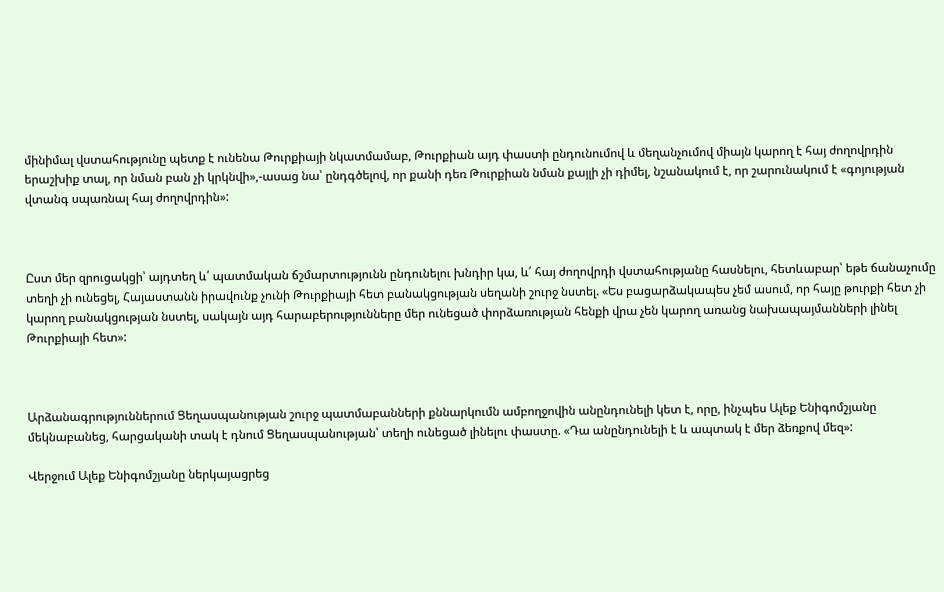մինիմալ վստահությունը պետք է ունենա Թուրքիայի նկատմամաբ, Թուրքիան այդ փաստի ընդունումով և մեղանչումով միայն կարող է հայ ժողովրդին երաշխիք տալ, որ նման բան չի կրկնվի»,-ասաց նա՝ ընդգծելով, որ քանի դեռ Թուրքիան նման քայլի չի դիմել, նշանակում է, որ շարունակում է «գոյության վտանգ սպառնալ հայ ժողովրդին»:



Ըստ մեր զրուցակցի՝ այդտեղ և՛ պատմական ճշմարտությունն ընդունելու խնդիր կա, և՛ հայ ժողովրդի վստահությանը հասնելու, հետևաբար՝ եթե ճանաչումը տեղի չի ունեցել, Հայաստանն իրավունք չունի Թուրքիայի հետ բանակցության սեղանի շուրջ նստել. «Ես բացարձակապես չեմ ասում, որ հայը թուրքի հետ չի կարող բանակցության նստել, սակայն այդ հարաբերությունները մեր ունեցած փորձառության հենքի վրա չեն կարող առանց նախապայմանների լինել Թուրքիայի հետ»:



Արձանագրություններում Ցեղասպանության շուրջ պատմաբանների քննարկումն ամբողջովին անընդունելի կետ է, որը, ինչպես Ալեք Ենիգոմշյանը մեկնաբանեց, հարցականի տակ է դնում Ցեղասպանության՝ տեղի ունեցած լինելու փաստը. «Դա անընդունելի է և ապտակ է մեր ձեռքով մեզ»:

Վերջում Ալեք Ենիգոմշյանը ներկայացրեց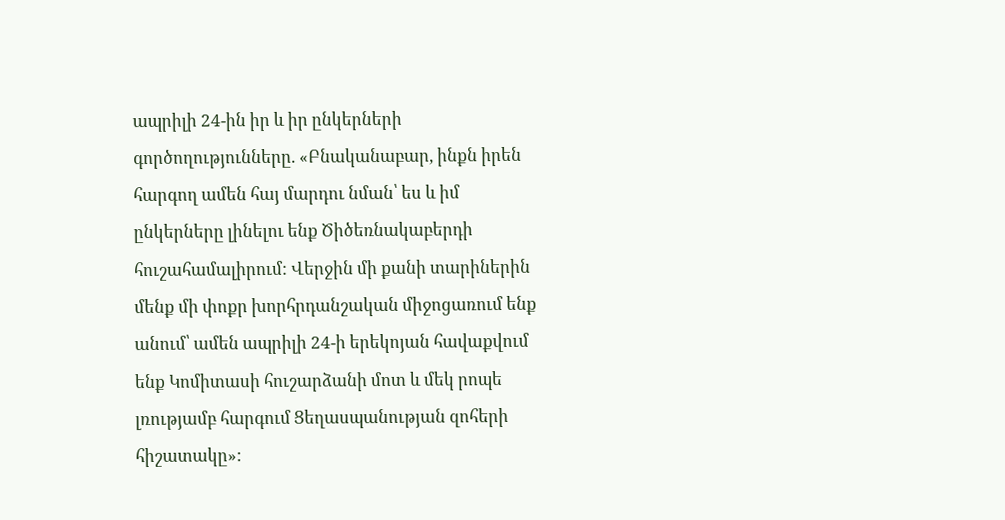ապրիլի 24-ին իր և իր ընկերների գործողությունները. «Բնականաբար, ինքն իրեն հարգող ամեն հայ մարդու նման՝ ես և իմ ընկերները լինելու ենք Ծիծեռնակաբերդի հուշահամալիրում: Վերջին մի քանի տարիներին մենք մի փոքր խորհրդանշական միջոցառում ենք անում՝ ամեն ապրիլի 24-ի երեկոյան հավաքվում ենք Կոմիտասի հուշարձանի մոտ և մեկ րոպե լռությամբ հարգում Ցեղասպանության զոհերի հիշատակը»: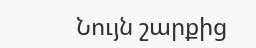Նույն շարքից